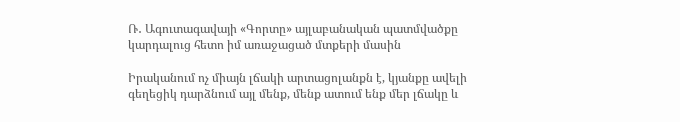Ռ․ Ագուտագավայի «Գորտը» այլաբանական պատմվածքը կարդալուց հետո իմ առաջացած մտքերի մասին

Իրականում ոչ միայն լճակի արտացոլանքն է, կյանքը ավելի գեղեցիկ դարձնում այլ մենք, մենք ատում ենք մեր լճակը և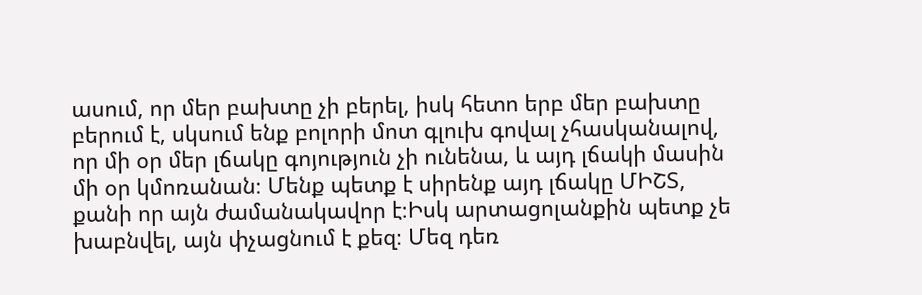ասում, որ մեր բախտը չի բերել, իսկ հետո երբ մեր բախտը բերում է, սկսում ենք բոլորի մոտ գլուխ գովալ չհասկանալով, որ մի օր մեր լճակը գոյություն չի ունենա, և այդ լճակի մասին մի օր կմոռանան։ Մենք պետք է սիրենք այդ լճակը ՄԻՇՏ, քանի որ այն ժամանակավոր է։Իսկ արտացոլանքին պետք չե խաբնվել, այն փչացնում է քեզ։ Մեզ դեռ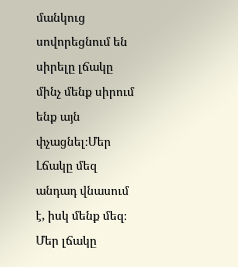մանկուց սովորեցնում են սիրելը լճակը մինչ մենք սիրում ենք այն փչացնել։Մեր Լճակը մեզ անդադ վնասում է, իսկ մենք մեզ։ Մեր լճակը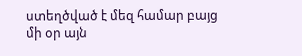ստեղծված է մեզ համար բայց մի օր այն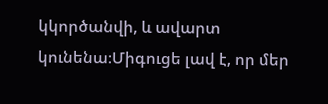կկործանվի, և ավարտ կունենա։Միգուցե լավ է, որ մեր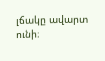լճակը ավարտ ունի։